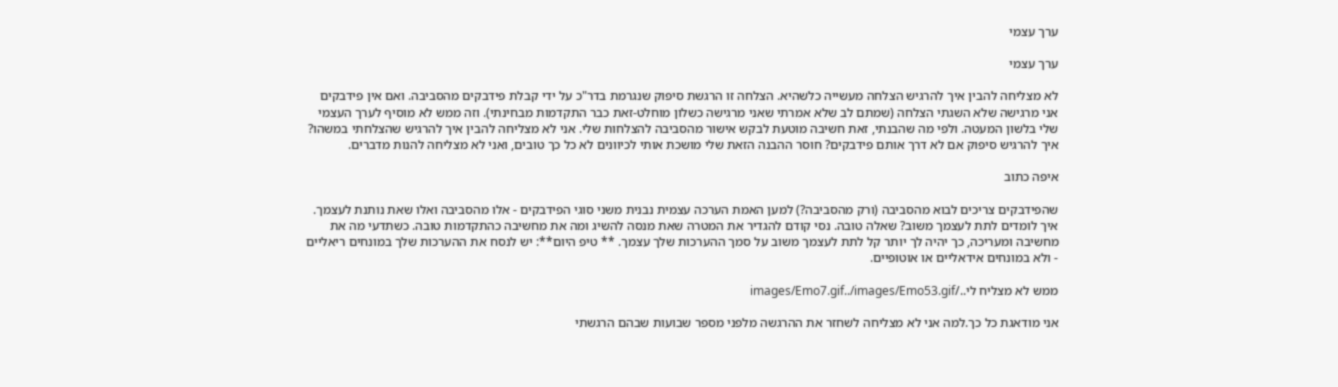ערך עצמי

ערך עצמי

לא מצליחה להבין איך להרגיש הצלחה מעשייה כלשהיא. הצלחה זו הרגשת סיפוק שנגרמת בדר"כ על ידי קבלת פידבקים מהסביבה. ואם אין פידבקים אני מרגישה שלא השגתי הצלחה (שמתם לב שלא אמרתי שאני מרגישה כשלון מוחלט-זאת כבר התקדמות מבחינתי). וזה ממש לא מוסיף לערך העצמי שלי בלשון המעטה. ולפי מה שהבנתי, זאת חשיבה מוטעת לבקש אישור מהסביבה להצלחות שלי. אני לא מצליחה להבין איך להרגיש שהצלחתי במשהו? איך להרגיש סיפוק אם לא דרך אותם פידבקים? חוסר ההבנה הזאת שלי מושכת אותי לכיוונים לא כל כך טובים, ואני לא מצליחה להנות מדברים.

איפה כתוב

שהפידבקים צריכים לבוא מהסביבה (ורק מהסביבה?) למען האמת הערכה עצמית נבנית משני סוגי הפידבקים - אלו מהסביבה ואלו שאת נותנת לעצמך. איך לומדים לתת לעצמך משוב? שאלה טובה. נסי קודם להגדיר את המטרה שאת מנסה להשיג ומה את מחשיבה כהתקדמות טובה. כשתדעי מה את מחשיבה ומעריכה, כך יהיה לך יותר קל לתת לעצמך משוב על סמך ההערכות שלך עצמך. ** טיפ היום**: יש לנסח את ההערכות שלך במונחים ריאליים - ולא במונחים אידאליים או אוטופיים.

ממש לא מצליח לי../images/Emo7.gif../images/Emo53.gif

אני מודאגת כל כך.למה אני לא מצליחה לשחזר את ההרגשה מלפני מספר שבועות שבהם הרגשתי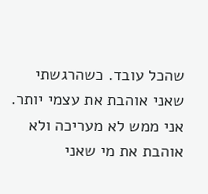שהכל עובד. כשהרגשתי שאני אוהבת את עצמי יותר. אני ממש לא מעריכה ולא אוהבת את מי שאני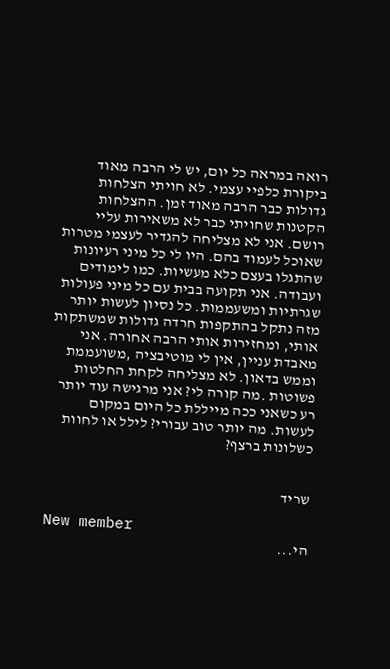רואה במראה כל יום, יש לי הרבה מאוד ביקורת כלפיי עצמי. לא חויתי הצלחות גדולות כבר הרבה מאוד זמן. ההצלחות הקטנות שחויתי כבר לא משאירות עליי רושם. אני לא מצליחה להגדיר לעצמי מטרות שאוכל לעמוד בהם. היו לי כל מיני רעיונות שהתגלו בעצם כלא מעשיות. כמו לימודים ועבודה. אני תקועה בבית עם כל מיני פעולות שגרתיות ומשעממות. כל נסיון לעשות יותר מזה נתקל בהתקפות חרדה גדולות שמשתקות אותי, ומחזירות אותי הרבה אחורה. אני מאבדת עניין, אין לי מוטיבציה ,משועממת וממש בדאון. לא מצליחה לקחת החלטות פשוטות .מה קורה לי? אני מרגישה עוד יותר רע כשאני ככה מייללת כל היום במקום לעשות. מה יותר טוב עבורי? לילל או לחוות כשלונות ברצף?


שריד

New member
הי...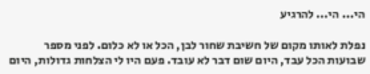הי... הי... להרגיע

נפלת לאותו מקום של חשיבת שחור לבן, הכל או לא כלום. לפני מספר שבועות הכל עבד, היום שום דבר לא עובד. פעם היו לי הצלחות גדולות, היום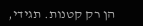הן רק קטנות. תגידי,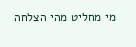מי מחליט מהי הצלחה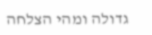גדולה ומהי הצלחה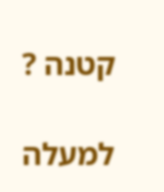קטנה ?

למעלה